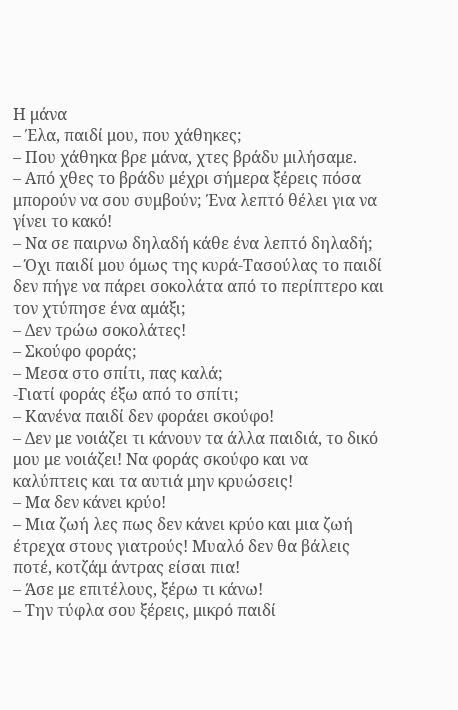Η μάνα
– Έλα, παιδί μου, που χάθηκες;
– Που χάθηκα βρε μάνα, χτες βράδυ μιλήσαμε.
– Από χθες το βράδυ μέχρι σήμερα ξέρεις πόσα μπορούν να σου συμβούν; Ένα λεπτό θέλει για να γίνει το κακό!
– Να σε παιρνω δηλαδή κάθε ένα λεπτό δηλαδή;
– Όχι παιδί μου όμως της κυρά-Τασούλας το παιδί δεν πήγε να πάρει σοκολάτα από το περίπτερο και τον χτύπησε ένα αμάξι;
– Δεν τρώω σοκολάτες!
– Σκούφο φοράς;
– Μεσα στο σπίτι, πας καλά;
-Γιατί φοράς έξω από το σπίτι;
– Κανένα παιδί δεν φοράει σκούφο!
– Δεν με νοιάζει τι κάνουν τα άλλα παιδιά, το δικό μου με νοιάζει! Να φοράς σκούφο και να καλύπτεις και τα αυτιά μην κρυώσεις!
– Μα δεν κάνει κρύο!
– Μια ζωή λες πως δεν κάνει κρύο και μια ζωή έτρεχα στους γιατρούς! Μυαλό δεν θα βάλεις ποτέ, κοτζάμ άντρας είσαι πια!
– Άσε με επιτέλους, ξέρω τι κάνω!
– Την τύφλα σου ξέρεις, μικρό παιδί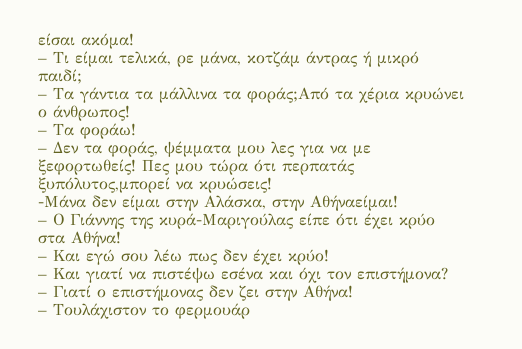είσαι ακόμα!
– Τι είμαι τελικά, ρε μάνα, κοτζάμ άντρας ή μικρό παιδί;
– Τα γάντια τα μάλλινα τα φοράς;Από τα χέρια κρυώνει ο άνθρωπος!
– Τα φοράω!
– Δεν τα φοράς, ψέμματα μου λες για να με ξεφορτωθείς! Πες μου τώρα ότι περπατάς ξυπόλυτος,μπορεί να κρυώσεις!
-Μάνα δεν είμαι στην Αλάσκα, στην Αθήναείμαι!
– Ο Γιάννης της κυρά-Μαριγούλας είπε ότι έχει κρύο στα Αθήνα!
– Και εγώ σου λέω πως δεν έχει κρύο!
– Και γιατί να πιστέψω εσένα και όχι τον επιστήμονα?
– Γιατί ο επιστήμονας δεν ζει στην Αθήνα!
– Τουλάχιστον το φερμουάρ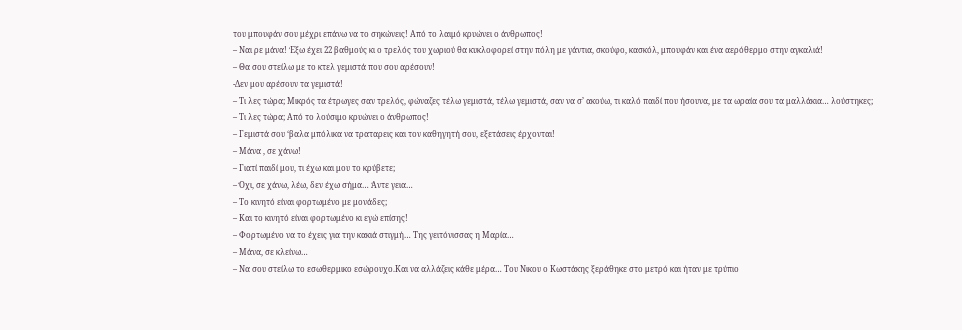του μπουφάν σου μέχρι επάνω να το σηκώνεις! Από το λαιμό κρυώνει ο άνθρωπος!
– Ναι ρε μάνα! Έξω έχει 22 βαθμούς κι ο τρελός του χωριού θα κυκλοφορεί στην πόλη με γάντια, σκούφο, κασκόλ, μπουφάν και ένα αερόθερμο στην αγκαλιά!
– Θα σου στείλω με το κτελ γεμιστά που σου αρέσουν!
-Δεν μου αρέσουν τα γεμιστά!
– Τι λες τώρα; Μικρός τα έτρωγες σαν τρελός, φώναζες τέλω γεμιστά, τέλω γεμιστά, σαν να σ’ ακούω, τι καλό παιδί που ήσουνα, με τα ωραία σου τα μαλλάκια… λούστηκες;
– Τι λες τώρα; Από το λούσιμο κρυώνει ο άνθρωπος!
– Γεμιστά σου ‘βαλα μπόλικα να τραταρεις και τον καθηγητή σου, εξετάσεις έρχονται!
– Μάνα , σε χάνω!
– Γιατί παιδί μου, τι έχω και μου το κρύβετε;
– Όχι, σε χάνω, λέω, δεν έχω σήμα… Άντε γεια…
– Το κινητό είναι φορτωμένο με μονάδες;
– Και το κινητό είναι φορτωμένο κι εγώ επίσης!
– Φορτωμένο να το έχεις για την κακιά στιγμή… Της γειτόνισσας η Μαρία…
– Μάνα, σε κλείνω…
– Να σου στείλω το εσωθερμικο εσώρουχο.Και να αλλάζεις κάθε μέρα… Του Νικου ο Κωστάκης ξεράθηκε στο μετρό και ήταν με τρύπιο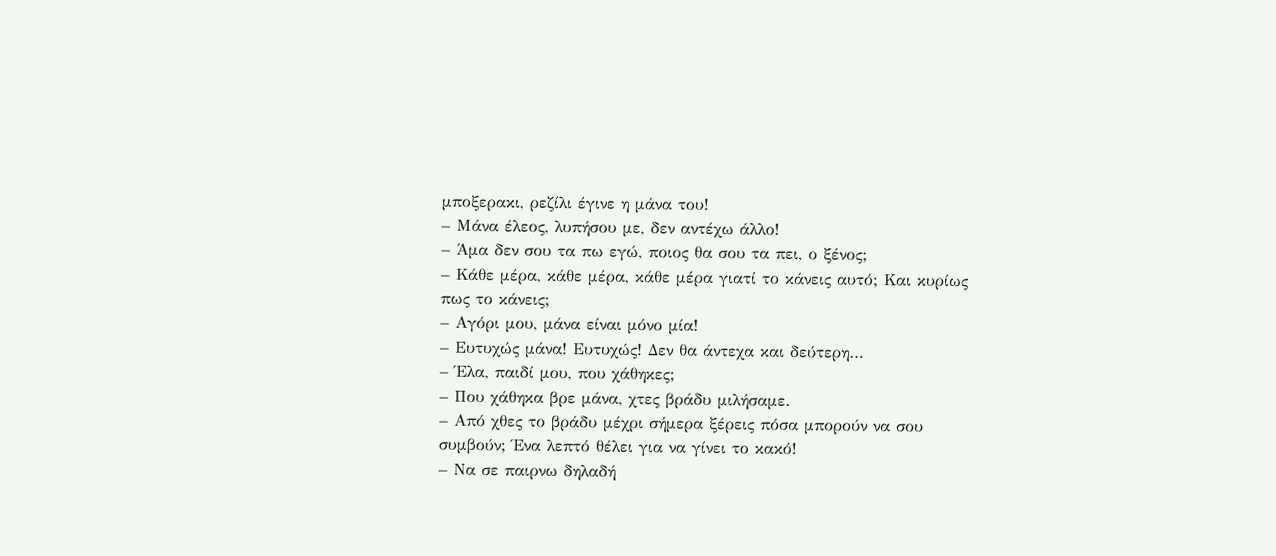μποξερακι, ρεζίλι έγινε η μάνα του!
– Μάνα έλεος, λυπήσου με, δεν αντέχω άλλο!
– Άμα δεν σου τα πω εγώ, ποιος θα σου τα πει, ο ξένος;
– Κάθε μέρα, κάθε μέρα, κάθε μέρα γιατί το κάνεις αυτό; Και κυρίως πως το κάνεις;
– Αγόρι μου, μάνα είναι μόνο μία!
– Ευτυχώς μάνα! Ευτυχώς! Δεν θα άντεχα και δεύτερη…
– Έλα, παιδί μου, που χάθηκες;
– Που χάθηκα βρε μάνα, χτες βράδυ μιλήσαμε.
– Από χθες το βράδυ μέχρι σήμερα ξέρεις πόσα μπορούν να σου συμβούν; Ένα λεπτό θέλει για να γίνει το κακό!
– Να σε παιρνω δηλαδή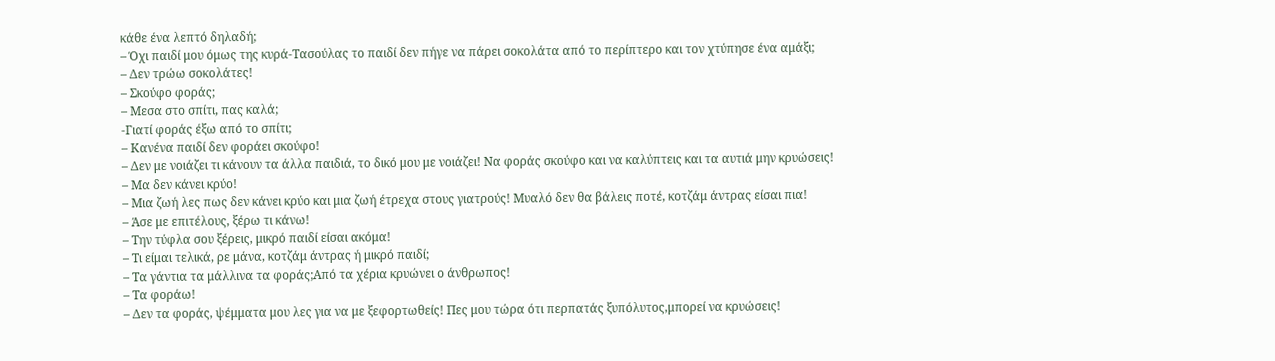κάθε ένα λεπτό δηλαδή;
– Όχι παιδί μου όμως της κυρά-Τασούλας το παιδί δεν πήγε να πάρει σοκολάτα από το περίπτερο και τον χτύπησε ένα αμάξι;
– Δεν τρώω σοκολάτες!
– Σκούφο φοράς;
– Μεσα στο σπίτι, πας καλά;
-Γιατί φοράς έξω από το σπίτι;
– Κανένα παιδί δεν φοράει σκούφο!
– Δεν με νοιάζει τι κάνουν τα άλλα παιδιά, το δικό μου με νοιάζει! Να φοράς σκούφο και να καλύπτεις και τα αυτιά μην κρυώσεις!
– Μα δεν κάνει κρύο!
– Μια ζωή λες πως δεν κάνει κρύο και μια ζωή έτρεχα στους γιατρούς! Μυαλό δεν θα βάλεις ποτέ, κοτζάμ άντρας είσαι πια!
– Άσε με επιτέλους, ξέρω τι κάνω!
– Την τύφλα σου ξέρεις, μικρό παιδί είσαι ακόμα!
– Τι είμαι τελικά, ρε μάνα, κοτζάμ άντρας ή μικρό παιδί;
– Τα γάντια τα μάλλινα τα φοράς;Από τα χέρια κρυώνει ο άνθρωπος!
– Τα φοράω!
– Δεν τα φοράς, ψέμματα μου λες για να με ξεφορτωθείς! Πες μου τώρα ότι περπατάς ξυπόλυτος,μπορεί να κρυώσεις!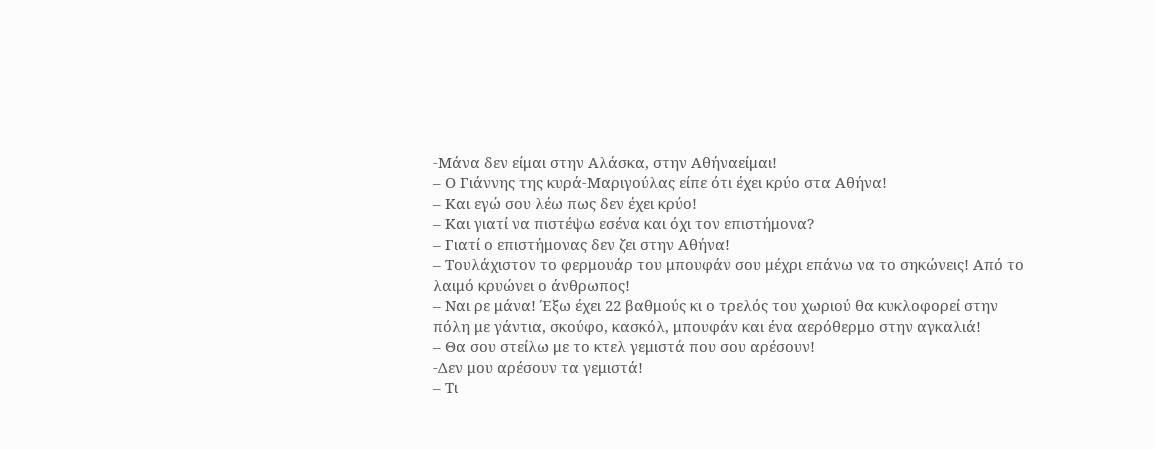-Μάνα δεν είμαι στην Αλάσκα, στην Αθήναείμαι!
– Ο Γιάννης της κυρά-Μαριγούλας είπε ότι έχει κρύο στα Αθήνα!
– Και εγώ σου λέω πως δεν έχει κρύο!
– Και γιατί να πιστέψω εσένα και όχι τον επιστήμονα?
– Γιατί ο επιστήμονας δεν ζει στην Αθήνα!
– Τουλάχιστον το φερμουάρ του μπουφάν σου μέχρι επάνω να το σηκώνεις! Από το λαιμό κρυώνει ο άνθρωπος!
– Ναι ρε μάνα! Έξω έχει 22 βαθμούς κι ο τρελός του χωριού θα κυκλοφορεί στην πόλη με γάντια, σκούφο, κασκόλ, μπουφάν και ένα αερόθερμο στην αγκαλιά!
– Θα σου στείλω με το κτελ γεμιστά που σου αρέσουν!
-Δεν μου αρέσουν τα γεμιστά!
– Τι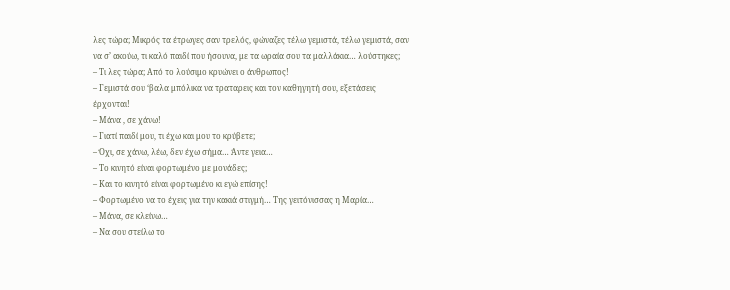λες τώρα; Μικρός τα έτρωγες σαν τρελός, φώναζες τέλω γεμιστά, τέλω γεμιστά, σαν να σ’ ακούω, τι καλό παιδί που ήσουνα, με τα ωραία σου τα μαλλάκια… λούστηκες;
– Τι λες τώρα; Από το λούσιμο κρυώνει ο άνθρωπος!
– Γεμιστά σου ‘βαλα μπόλικα να τραταρεις και τον καθηγητή σου, εξετάσεις έρχονται!
– Μάνα , σε χάνω!
– Γιατί παιδί μου, τι έχω και μου το κρύβετε;
– Όχι, σε χάνω, λέω, δεν έχω σήμα… Άντε γεια…
– Το κινητό είναι φορτωμένο με μονάδες;
– Και το κινητό είναι φορτωμένο κι εγώ επίσης!
– Φορτωμένο να το έχεις για την κακιά στιγμή… Της γειτόνισσας η Μαρία…
– Μάνα, σε κλείνω…
– Να σου στείλω το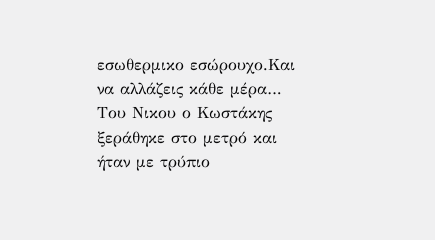εσωθερμικο εσώρουχο.Και να αλλάζεις κάθε μέρα… Του Νικου ο Κωστάκης ξεράθηκε στο μετρό και ήταν με τρύπιο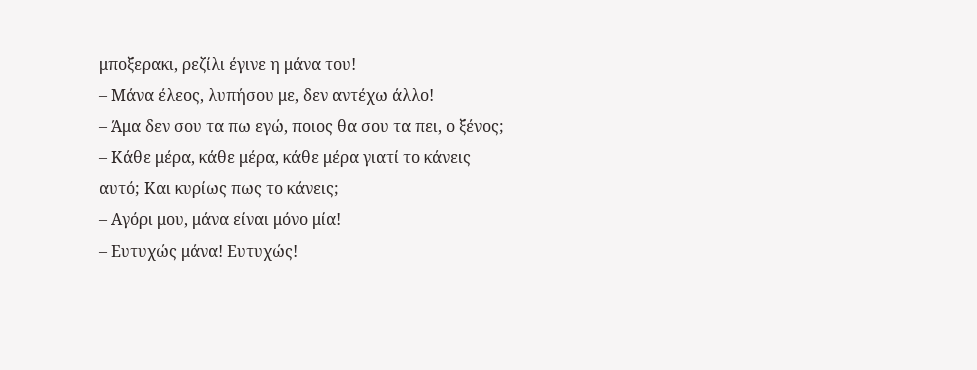μποξερακι, ρεζίλι έγινε η μάνα του!
– Μάνα έλεος, λυπήσου με, δεν αντέχω άλλο!
– Άμα δεν σου τα πω εγώ, ποιος θα σου τα πει, ο ξένος;
– Κάθε μέρα, κάθε μέρα, κάθε μέρα γιατί το κάνεις αυτό; Και κυρίως πως το κάνεις;
– Αγόρι μου, μάνα είναι μόνο μία!
– Ευτυχώς μάνα! Ευτυχώς!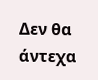Δεν θα άντεχα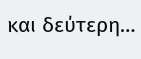και δεύτερη…